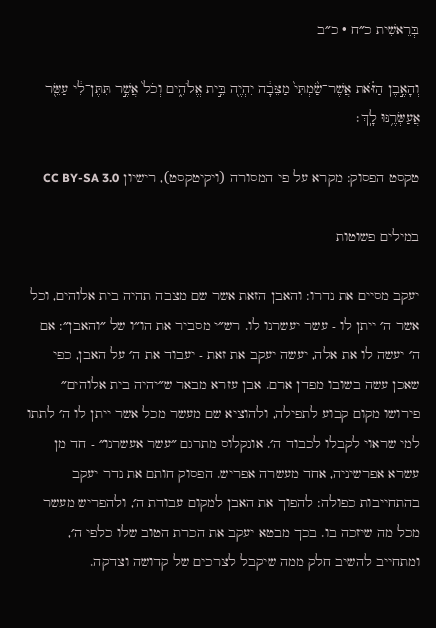בְּרֵאשִׁית כ״ח · כ״ב

וְהָאֶ֣בֶן הַזֹּ֗את אֲשֶׁר־שַׂ֙מְתִּי֙ מַצֵּבָ֔ה יִהְיֶ֖ה בֵּ֣ית אֱלֹהִ֑ים וְכֹל֙ אֲשֶׁ֣ר תִּתֶּן־לִ֔י עַשֵּׂ֖ר אֲעַשְּׂרֶ֥נּוּ לָֽךְ׃

טקסט הפסוק: מקרא על פי המסורה (ויקיטקסט), רישיון CC BY-SA 3.0

במילים פשוטות

יעקב מסיים את נדרו: והאבן הזאת אשר שם מצבה תהיה בית אלוהים, וכל אשר ה׳ ייתן לו - עשר יעשרנו לו. רש״י מסביר את הו״ו של ״והאבן״: אם ה׳ יעשה לו את אלה, יעשה יעקב את זאת - יעבוד את ה׳ על האבן, כפי שאכן עשה בשובו מפדן ארם. אבן עזרא מבאר ש״יהיה בית אלוהים״ פירושו מקום קבוע לתפילה, ולהוציא שם מעשר מכל אשר ייתן לו ה׳ לתתו למי שראוי לקבלו לכבוד ה׳. אונקלוס מתרגם ״עשר אעשרנו״ - חד מן עשרא אפרשיניה, אחד מעשרה אפריש. הפסוק חותם את נדר יעקב בהתחייבות כפולה: להפוך את האבן למקום עבודת ה׳, ולהפריש מעשר מכל מה שיזכה בו. בכך מבטא יעקב את הכרת הטוב שלו כלפי ה׳, ומתחייב להשיב חלק ממה שיקבל לצרכים של קדושה וצדקה.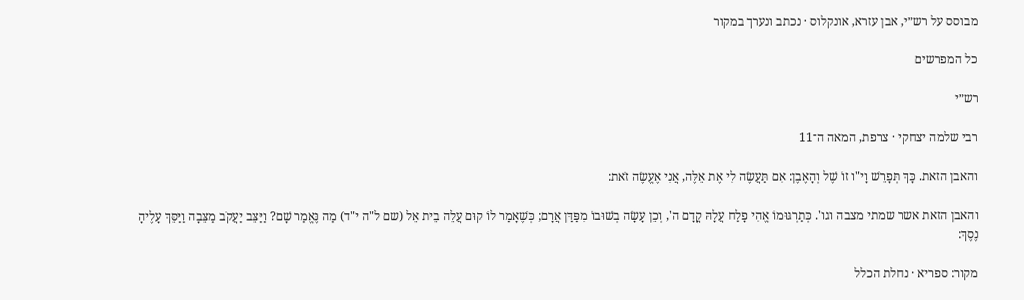מבוסס על רש״י, אבן עזרא, אונקלוס · נכתב ונערך במקור

כל המפרשים

רש״י

רבי שלמה יצחקי · צרפת, המאה ה־11

והאבן הזאת. כָּךְ תְּפָרֵשׁ וָי"ו זוֹ שֶׁל וְהָאֶבֶן: אִם תַּעֲשֶׂה לִי אֶת אֵלֶּה, אֲנִי אֶעֱשֶׂה זֹאת:

והאבן הזאת אשר שמתי מצבה וגו'. כְּתַרְגּוּמוֹ אֱהִי פָלַח עֲלָהּ קֳדָם ה', וְכֵן עָשָׂה בְשׁוּבוֹ מִפַּדַּן אֲרָם; כְּשֶׁאָמַר לוֹ קוּם עֲלֵה בֵית אֵל (שם ל"ה י"ד) מַה נֶּאֱמַר שָׁם? וַיַּצֵּב יַעֲקֹב מַצֵּבָה וַיַּסֵּךְ עָלֶיהָ נֶסֶךְ:

מקור: ספריא · נחלת הכלל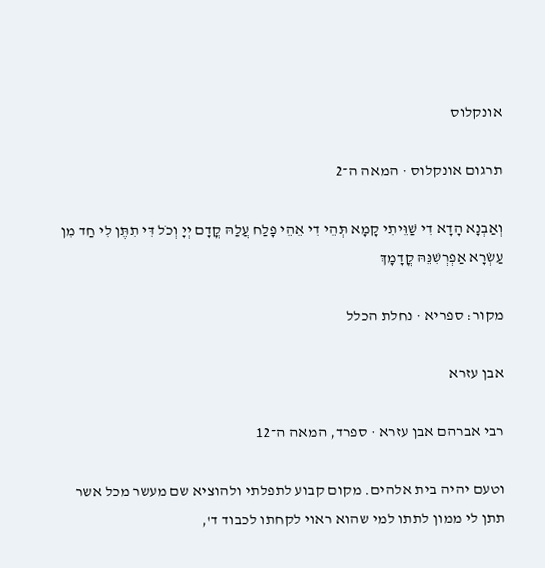אונקלוס

תרגום אונקלוס · המאה ה־2

וְאַבְנָא הָדָא דִי שַׁוֵּיתִי קָמָא תְּהֵי דִי אֵהֵי פָלַח עֲלַהּ קֳדָם יְיָ וְכֹל דִּי תִתֶּן לִי חַד מִן עַשְׂרָא אַפְרְשִׁנֵּהּ קֳדָמָךְ

מקור: ספריא · נחלת הכלל

אבן עזרא

רבי אברהם אבן עזרא · ספרד, המאה ה־12

וטעם יהיה בית אלהים. מקום קבוע לתפלתי ולהוציא שם מעשר מכל אשר תתן לי ממון לתתו למי שהוא ראוי לקחתו לכבוד ד',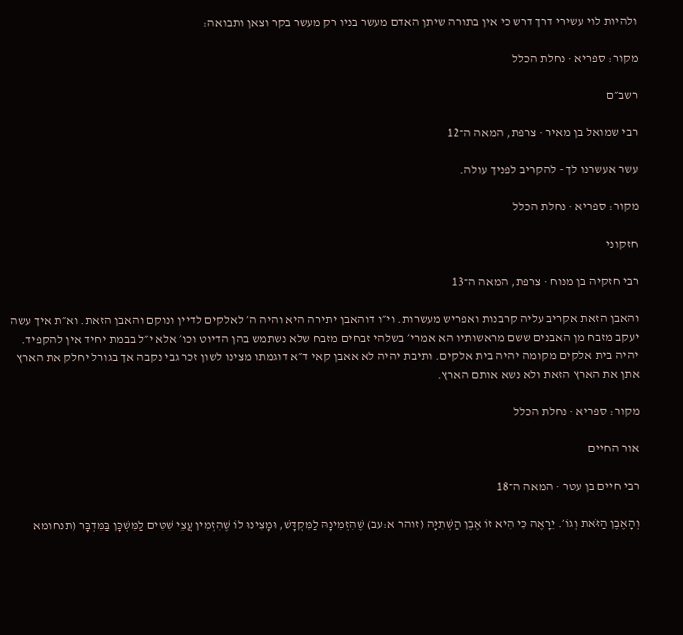ולהיות לוי עשירי דרך דרש כי אין בתורה שיתן האדם מעשר בניו רק מעשר בקר וצאן ותבואה:

מקור: ספריא · נחלת הכלל

רשב״ם

רבי שמואל בן מאיר · צרפת, המאה ה־12

עשר אעשרנו לך - להקריב לפניך עולה.

מקור: ספריא · נחלת הכלל

חזקוני

רבי חזקיה בן מנוח · צרפת, המאה ה־13

והאבן הזאת אקריב עליה קרבנות ואפריש מעשרות. וי״ו דוהאבן יתירה היא והיה ה׳ לאלקים לדיין ונוקם והאבן הזאת. וא״ת איך עשה יעקב מזבח מן האבנים ששם מראשותיו הא אמרי׳ בשלהי זבחים מזבח שלא נשתמש בהן הדיוט וכו׳ אלא י״ל בבמת יחיד אין להקפיד. יהיה בית אלקים מקומה יהיה בית אלקים. ותיבת יהיה לא אאבן קאי ד״א דוגמתו מצינו לשון זכר גבי נקבה אך בגורל יחלק את הארץ אתן את הארץ הזאת ולא נשא אותם הארץ.

מקור: ספריא · נחלת הכלל

אור החיים

רבי חיים בן עטר · המאה ה־18

וְהָאֶבֶן הַזֹּאת וְגוֹ׳. יֵרָאֶה כִּי הִיא זוֹ אֶבֶן הַשְּׁתִיָּה (זוהר א:עב) שֶׁהִזְמִינָהּ לַמִּקְדָּשׁ, וּמָצִינוּ לוֹ שֶׁהִזְמִין עֲצֵי שִׁטִּים לַמִּשְׁכָּן בַּמִּדְבָּר (תנחומא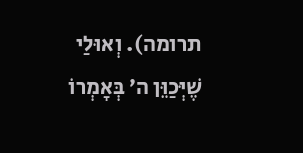תרומה). וְאוּלַי שֶׁיְּכַוֵּן ה׳ בְּאָמְרוֹ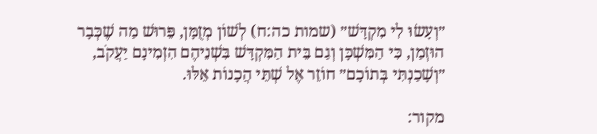״וְעָשׂוּ לִי מִקְדָּשׁ״ (שמות כה:ח) לְשׁוֹן מְזֻמָּן, פֵּרוּשׁ מַה שֶׁכְּבָר הוּזְמַן, כִּי הַמִּשְׁכָּן וְגַם בֵּית הַמִּקְדָּשׁ בִּשְׁנֵיהֶם הִזְמִינָם יַעֲקֹב, ״וְשָׁכַנְתִּי בְּתוֹכָם״ חוֹזֵר אֶל שְׁתֵּי הֲכָנוֹת אֵלּוּ.

מקור: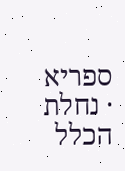ספריא · נחלת הכלל